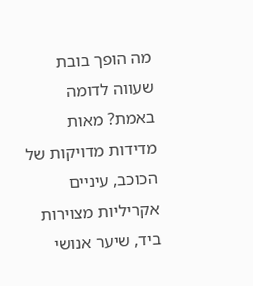מה הופך בובת שעווה לדומה באמת? מאות מדידות מדויקות של הכוכב, עיניים אקריליות מצוירות ביד, שיער אנושי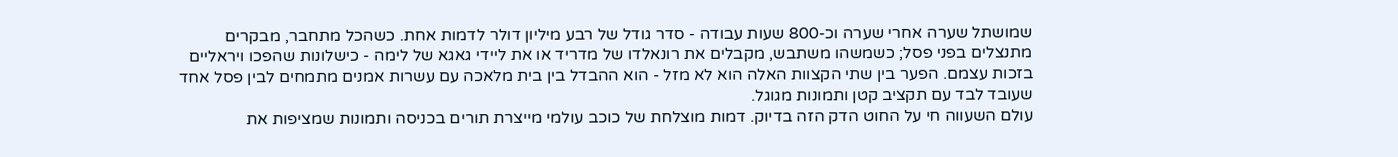שמושתל שערה אחרי שערה וכ-800 שעות עבודה - סדר גודל של רבע מיליון דולר לדמות אחת. כשהכל מתחבר, מבקרים מתנצלים בפני פסל; כשמשהו משתבש, מקבלים את רונאלדו של מדריד או את ליידי גאגא של לימה - כישלונות שהפכו ויראליים בזכות עצמם. הפער בין שתי הקצוות האלה הוא לא מזל - הוא ההבדל בין בית מלאכה עם עשרות אמנים מתמחים לבין פסל אחד שעובד לבד עם תקציב קטן ותמונות מגוגל.
עולם השעווה חי על החוט הדק הזה בדיוק. דמות מוצלחת של כוכב עולמי מייצרת תורים בכניסה ותמונות שמציפות את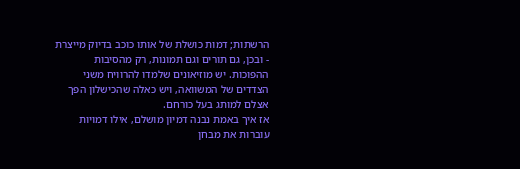הרשתות; דמות כושלת של אותו כוכב בדיוק מייצרת - ובכן, גם תורים וגם תמונות, רק מהסיבות ההפוכות. יש מוזיאונים שלמדו להרוויח משני הצדדים של המשוואה, ויש כאלה שהכישלון הפך אצלם למותג בעל כורחם.
אז איך באמת נבנה דמיון מושלם, אילו דמויות עוברות את מבחן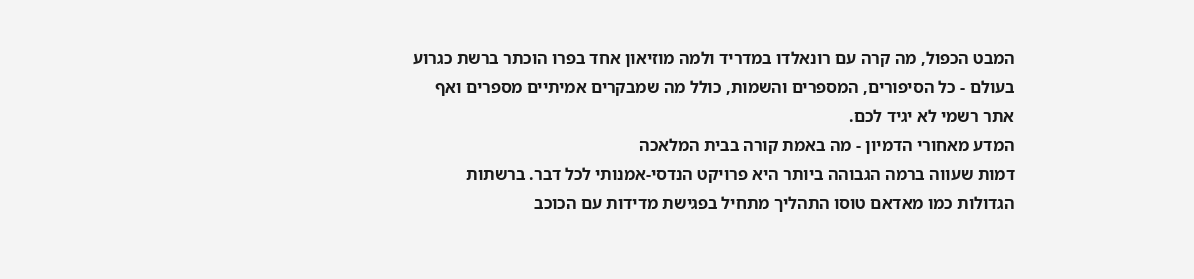המבט הכפול, מה קרה עם רונאלדו במדריד ולמה מוזיאון אחד בפרו הוכתר ברשת כגרוע בעולם - כל הסיפורים, המספרים והשמות, כולל מה שמבקרים אמיתיים מספרים ואף אתר רשמי לא יגיד לכם.
המדע מאחורי הדמיון - מה באמת קורה בבית המלאכה
דמות שעווה ברמה הגבוהה ביותר היא פרויקט הנדסי-אמנותי לכל דבר. ברשתות הגדולות כמו מאדאם טוסו התהליך מתחיל בפגישת מדידות עם הכוכב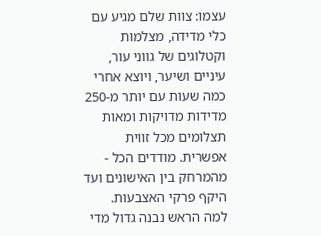עצמו: צוות שלם מגיע עם כלי מדידה, מצלמות וקטלוגים של גווני עור, עיניים ושיער, ויוצא אחרי כמה שעות עם יותר מ-250 מדידות מדויקות ומאות תצלומים מכל זווית אפשרית. מודדים הכל - מהמרחק בין האישונים ועד היקף פרקי האצבעות.
למה הראש נבנה גדול מדי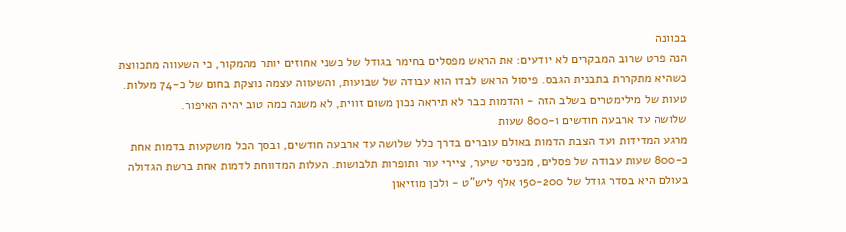בכוונה
הנה פרט שרוב המבקרים לא יודעים: את הראש מפסלים בחימר בגודל של כשני אחוזים יותר מהמקור, כי השעווה מתכווצת כשהיא מתקררת בתבנית הגבס. פיסול הראש לבדו הוא עבודה של שבועות, והשעווה עצמה נוצקת בחום של כ-74 מעלות. טעות של מילימטרים בשלב הזה - והדמות כבר לא תיראה נכון משום זווית, לא משנה כמה טוב יהיה האיפור.
שלושה עד ארבעה חודשים ו-800 שעות
מרגע המדידות ועד הצבת הדמות באולם עוברים בדרך כלל שלושה עד ארבעה חודשים, ובסך הכל מושקעות בדמות אחת כ-800 שעות עבודה של פסלים, מכניסי שיער, ציירי עור ותופרות תלבושות. העלות המדווחת לדמות אחת ברשת הגדולה בעולם היא בסדר גודל של 150-200 אלף ליש"ט - ולכן מוזיאון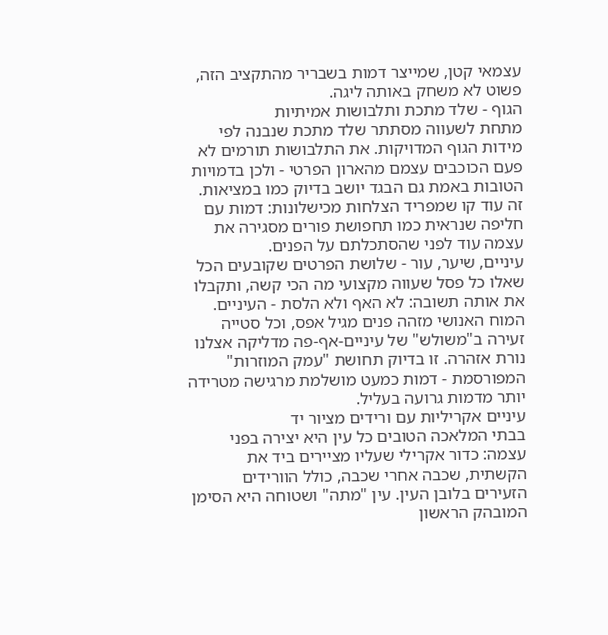עצמאי קטן, שמייצר דמות בשבריר מהתקציב הזה, פשוט לא משחק באותה ליגה.
הגוף - שלד מתכת ותלבושות אמיתיות
מתחת לשעווה מסתתר שלד מתכת שנבנה לפי מידות הגוף המדויקות. את התלבושות תורמים לא פעם הכוכבים עצמם מהארון הפרטי - ולכן בדמויות הטובות באמת גם הבגד יושב בדיוק כמו במציאות. זה עוד קו שמפריד הצלחות מכישלונות: דמות עם חליפה שנראית כמו תחפושת פורים מסגירה את עצמה עוד לפני שהסתכלתם על הפנים.
עיניים, שיער, עור - שלושת הפרטים שקובעים הכל
שאלו כל פסל שעווה מקצועי מה הכי קשה, ותקבלו את אותה תשובה: לא האף ולא הלסת - העיניים. המוח האנושי מזהה פנים מגיל אפס, וכל סטייה זעירה ב"משולש" של עיניים-אף-פה מדליקה אצלנו נורת אזהרה. זו בדיוק תחושת "עמק המוזרות" המפורסמת - דמות כמעט מושלמת מרגישה מטרידה יותר מדמות גרועה בעליל.
עיניים אקריליות עם ורידים מציור יד
בבתי המלאכה הטובים כל עין היא יצירה בפני עצמה: כדור אקרילי שעליו מציירים ביד את הקשתית, שכבה אחרי שכבה, כולל הוורידים הזעירים בלובן העין. עין "מתה" ושטוחה היא הסימן המובהק הראשון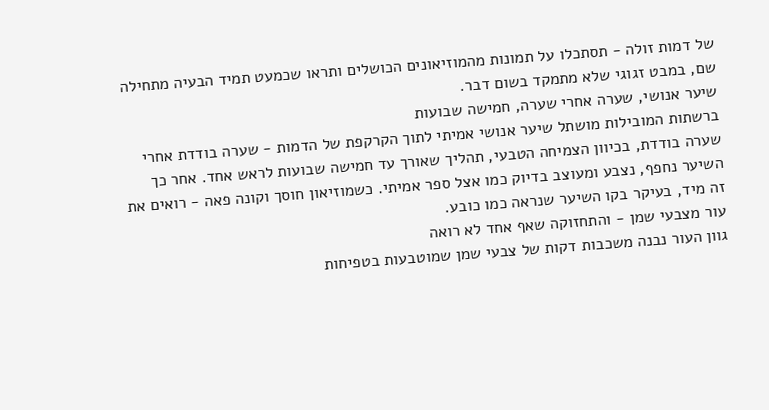של דמות זולה - תסתכלו על תמונות מהמוזיאונים הכושלים ותראו שכמעט תמיד הבעיה מתחילה שם, במבט זגוגי שלא מתמקד בשום דבר.
שיער אנושי, שערה אחרי שערה, חמישה שבועות
ברשתות המובילות מושתל שיער אנושי אמיתי לתוך הקרקפת של הדמות - שערה בודדת אחרי שערה בודדת, בכיוון הצמיחה הטבעי, תהליך שאורך עד חמישה שבועות לראש אחד. אחר כך השיער נחפף, נצבע ומעוצב בדיוק כמו אצל ספר אמיתי. כשמוזיאון חוסך וקונה פאה - רואים את זה מיד, בעיקר בקו השיער שנראה כמו כובע.
עור מצבעי שמן - והתחזוקה שאף אחד לא רואה
גוון העור נבנה משכבות דקות של צבעי שמן שמוטבעות בטפיחות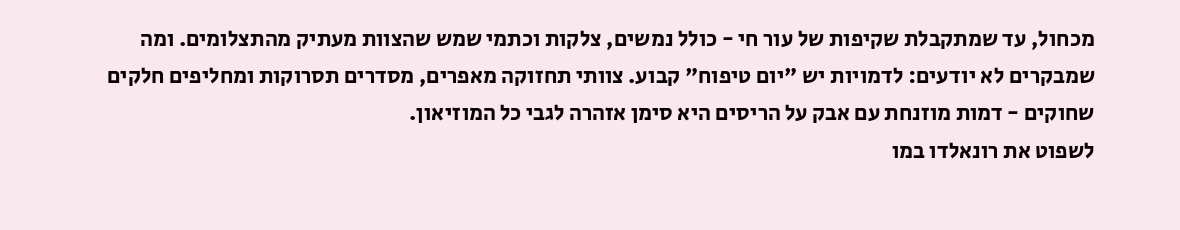מכחול, עד שמתקבלת שקיפות של עור חי - כולל נמשים, צלקות וכתמי שמש שהצוות מעתיק מהתצלומים. ומה שמבקרים לא יודעים: לדמויות יש "יום טיפוח" קבוע. צוותי תחזוקה מאפרים, מסדרים תסרוקות ומחליפים חלקים שחוקים - דמות מוזנחת עם אבק על הריסים היא סימן אזהרה לגבי כל המוזיאון.
לשפוט את רונאלדו במו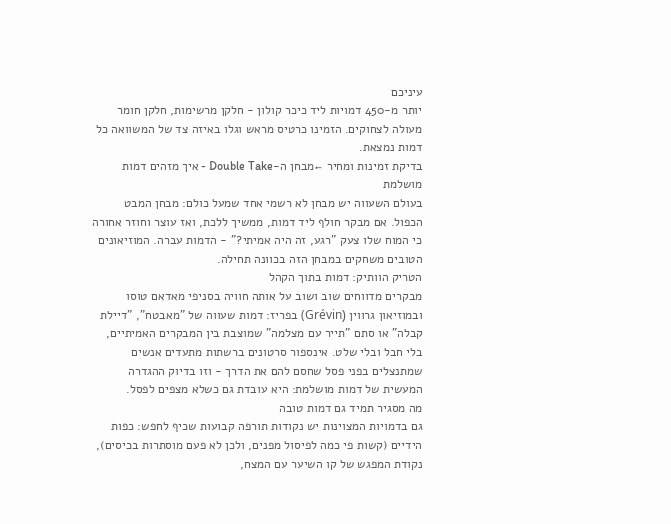עיניכם
יותר מ-450 דמויות ליד כיכר קולון - חלקן מרשימות, חלקן חומר מעולה לצחוקים. הזמינו כרטיס מראש וגלו באיזה צד של המשוואה כל דמות נמצאת.
בדיקת זמינות ומחיר ←מבחן ה-Double Take - איך מזהים דמות מושלמת
בעולם השעווה יש מבחן לא רשמי אחד שמעל כולם: מבחן המבט הכפול. אם מבקר חולף ליד דמות, ממשיך ללכת, ואז עוצר וחוזר אחורה כי המוח שלו צעק "רגע, זה היה אמיתי?" - הדמות עברה. המוזיאונים הטובים משחקים במבחן הזה בכוונה תחילה.
הטריק הוותיק: דמות בתוך הקהל
מבקרים מדווחים שוב ושוב על אותה חוויה בסניפי מאדאם טוסו ובמוזיאון גרווין (Grévin) בפריז: דמות שעווה של "מאבטח", "דיילת קבלה" או סתם "תייר עם מצלמה" שמוצבת בין המבקרים האמיתיים, בלי חבל ובלי שלט. אינספור סרטונים ברשתות מתעדים אנשים שמתנצלים בפני פסל שחסם להם את הדרך - וזו בדיוק ההגדרה המעשית של דמות מושלמת: היא עובדת גם כשלא מצפים לפסל.
מה מסגיר תמיד גם דמות טובה
גם בדמויות המצוינות יש נקודות תורפה קבועות שכיף לחפש: כפות הידיים (קשות פי כמה לפיסול מפנים, ולכן לא פעם מוסתרות בכיסים), נקודת המפגש של קו השיער עם המצח,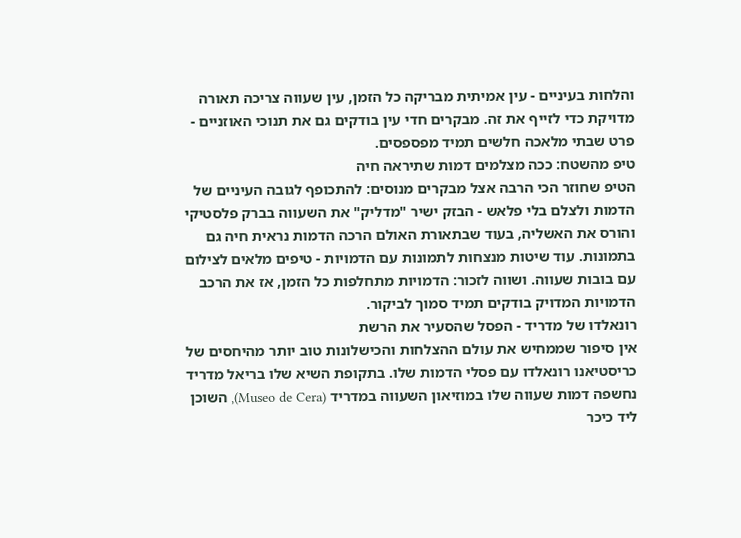והלחות בעיניים - עין אמיתית מבריקה כל הזמן, עין שעווה צריכה תאורה מדויקת כדי לזייף את זה. מבקרים חדי עין בודקים גם את תנוכי האוזניים - פרט שבתי מלאכה חלשים תמיד מפספסים.
טיפ מהשטח: ככה מצלמים דמות שתיראה חיה
הטיפ שחוזר הכי הרבה אצל מבקרים מנוסים: להתכופף לגובה העיניים של הדמות ולצלם בלי פלאש - הבזק ישיר "מדליק" את השעווה בברק פלסטיקי והורס את האשליה, בעוד שבתאורת האולם הרכה הדמות נראית חיה גם בתמונות. עוד שיטות מנצחות לתמונות עם הדמויות - טיפים מלאים לצילום עם בובות שעווה. ושווה לזכור: הדמויות מתחלפות כל הזמן, אז את הרכב הדמויות המדויק בודקים תמיד סמוך לביקור.
רונאלדו של מדריד - הפסל שהסעיר את הרשת
אין סיפור שממחיש את עולם ההצלחות והכישלונות טוב יותר מהיחסים של כריסטיאנו רונאלדו עם פסלי הדמות שלו. בתקופת השיא שלו בריאל מדריד נחשפה דמות שעווה שלו במוזיאון השעווה במדריד (Museo de Cera), השוכן ליד כיכר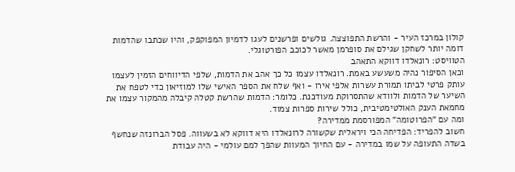קולון במרכז העיר - והרשת התפוצצה. גולשים ופרשנים לעגו לדמיון המפוקפק, והיו שכתבו שהדמות דומה יותר לשחקן שגילם את סופרמן מאשר לכוכב הפורטוגלי.
הטוויסט: רונאלדו דווקא התאהב
וכאן הסיפור נהיה משעשע באמת. רונאלדו עצמו כל כך אהב את הדמות, שלפי הדיווחים הזמין לעצמו עותק פרטי לביתו תמורת עשרות אלפי אירו - ואף שלח את הספר האישי שלו למוזיאון כדי לטפח את השיער של הדמות ולוודא שהתסרוקת מעודכנת. כלומר: הדמות שהרשת קטלה קיבלה מהמקור עצמו את מחמאת הענק האולטימטיבית, כולל שירות ספרות צמוד.
ומה עם "הפרוטומה" המפורסמת ממדירה?
חשוב להפריד: הפדיחה הכי ויראלית שקשורה לרונאלדו היא דווקא לא בשעווה. פסל הברונזה שנחשף בשדה התעופה על שמו במדירה - עם החיוך המעוות שהפך למם עולמי - היה עבודת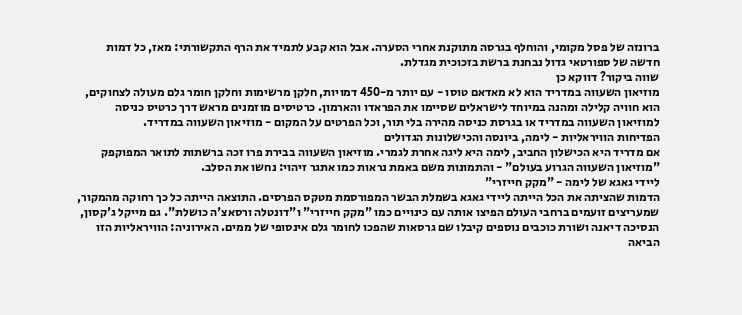ברונזה של פסל מקומי, והוחלף בגרסה מתוקנת אחרי הסערה. אבל הוא קבע לתמיד את הרף התקשורתי: מאז, כל דמות חדשה של ספורטאי גדול נבחנת ברשת בזכוכית מגדלת.
שווה ביקור? דווקא כן
מוזיאון השעווה במדריד הוא לא מאדאם טוסו - עם יותר מ-450 דמויות, חלקן מרשימות וחלקן חומר גלם מעולה לצחוקים, הוא חוויה קלילה ומהנה במיוחד לישראלים שסיימו את הפראדו והארמון. כרטיסים מוזמנים מראש דרך כרטיס כניסה למוזיאון השעווה במדריד או בגרסת כניסה מהירה בלי תור, וכל הפרטים על המקום - מוזיאון השעווה במדריד.
הפדיחות הוויראליות - לימה, ביונסה והכישלונות הגדולים
אם מדריד היא הכישלון החביב, לימה היא ליגה אחרת לגמרי. מוזיאון השעווה בבירת פרו זכה ברשתות לתואר המפוקפק "מוזיאון השעווה הגרוע בעולם" - והתמונות משם באמת נראות כמו אתגר זיהוי: נחשו את הסלב.
ליידי גאגא של לימה - "מקק חייזרי"
הדמות שהציתה את הכל הייתה ליידי גאגא בשמלת הבשר המפורסמת מטקס הפרסים. התוצאה הייתה כל כך רחוקה מהמקור, שמעריצים זועמים ברחבי העולם הפיצו אותה עם כינויים כמו "מקק חייזרי" ו"דונטלה ורסאצ'ה כושלת". גם מייקל ג'קסון, הנסיכה דיאנה ושורת כוכבים נוספים קיבלו שם גרסאות שהפכו לחומר גלם אינסופי של ממים. האירוניה: הוויראליות הזו הביאה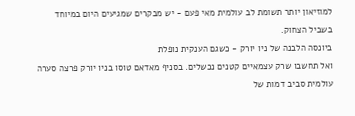למוזיאון יותר תשומת לב עולמית מאי פעם - יש מבקרים שמגיעים היום במיוחד בשביל הצחוק.
ביונסה הלבנה של ניו יורק - כשגם הענקית נופלת
ואל תחשבו שרק עצמאיים קטנים נכשלים. בסניף מאדאם טוסו בניו יורק פרצה סערה עולמית סביב דמות של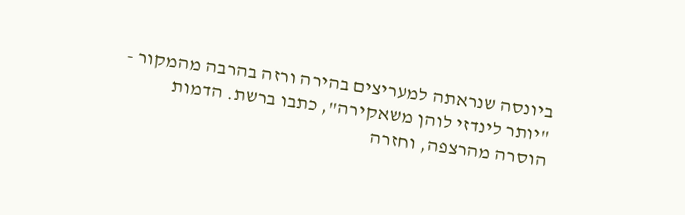ביונסה שנראתה למעריצים בהירה ורזה בהרבה מהמקור - "יותר לינדזי לוהן משאקירה", כתבו ברשת. הדמות הוסרה מהרצפה, וחזרה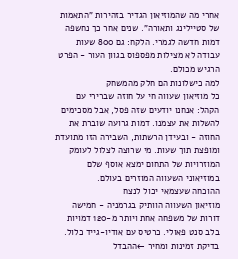אחרי מה שהמוזיאון הגדיר בזהירות "התאמות של סטיילינג ותאורה". שנים אחר כך נחשפה דמות חדשה לגמרי. הלקח: גם 800 שעות עבודה לא מצילות מפספוס בגוון העור - הפרט הרגיש מכולם.
למה כישלונות הם חלק מהמשחק
כל מוזיאון שעווה חי על חוזה שברירי עם הקהל: אנחנו יודעים שזה פסל, אבל מסכימים להשלות את עצמנו. דמות גרועה שוברת את החוזה - ובעידן הרשתות, השבירה הזו מתועדת ומופצת תוך שעות. מי שרוצה לצלול לעומק המוזרויות של התחום ימצא אוסף שלם במוזיאוני השעווה המוזרים בעולם.
ההוכחה שעצמאי יכול לנצח
מוזיאון השעווה הוותיק בגרמניה - חמישה דורות של משפחה אחת ויותר מ-120 דמויות בלב סנט פאולי. כרטיס עם אודיו-גייד כלול.
בדיקת זמינות ומחיר ←ההבדל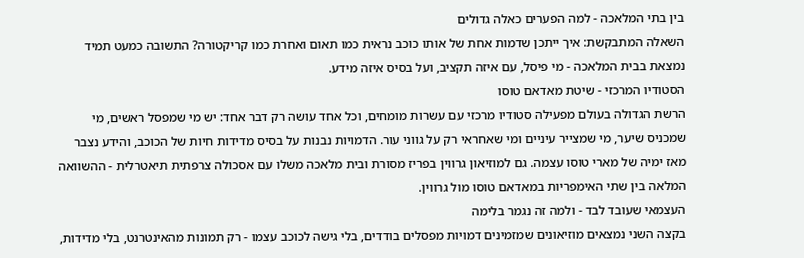בין בתי המלאכה - למה הפערים כאלה גדולים
השאלה המתבקשת: איך ייתכן שדמות אחת של אותו כוכב נראית כמו תאום ואחרת כמו קריקטורה? התשובה כמעט תמיד נמצאת בבית המלאכה - מי פיסל, עם איזה תקציב, ועל בסיס איזה מידע.
הסטודיו המרכזי - שיטת מאדאם טוסו
הרשת הגדולה בעולם מפעילה סטודיו מרכזי עם עשרות מומחים, וכל אחד עושה רק דבר אחד: יש מי שמפסל ראשים, מי שמכניס שיער, מי שמצייר עיניים ומי שאחראי רק על גווני עור. הדמויות נבנות על בסיס מדידות חיות של הכוכב, והידע נצבר מאז ימיה של מארי טוסו עצמה. גם למוזיאון גרווין בפריז מסורת ובית מלאכה משלו עם אסכולה צרפתית תיאטרלית - ההשוואה המלאה בין שתי האימפריות במאדאם טוסו מול גרווין.
העצמאי שעובד לבד - ולמה זה נגמר בלימה
בקצה השני נמצאים מוזיאונים שמזמינים דמויות מפסלים בודדים, בלי גישה לכוכב עצמו - רק תמונות מהאינטרנט, בלי מדידות,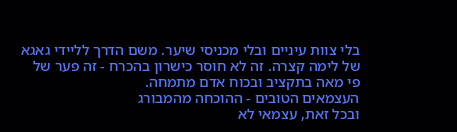בלי צוות עיניים ובלי מכניסי שיער. משם הדרך לליידי גאגא של לימה קצרה. זה לא חוסר כישרון בהכרח - זה פער של פי מאה בתקציב ובכוח אדם מתמחה.
העצמאים הטובים - ההוכחה מהמבורג
ובכל זאת, עצמאי לא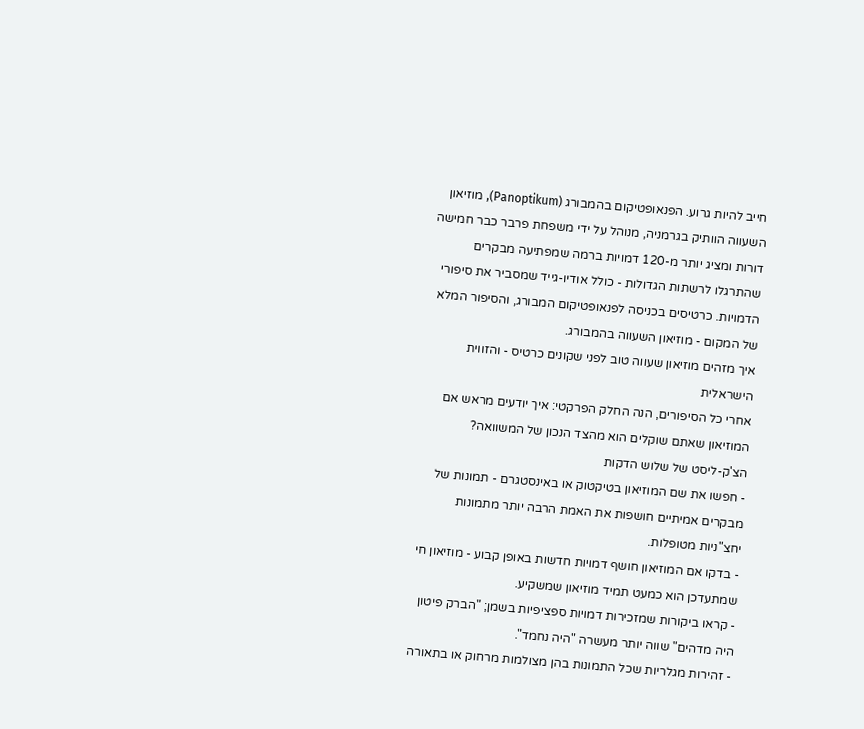חייב להיות גרוע. הפנאופטיקום בהמבורג (Panoptikum), מוזיאון השעווה הוותיק בגרמניה, מנוהל על ידי משפחת פרבר כבר חמישה דורות ומציג יותר מ-120 דמויות ברמה שמפתיעה מבקרים שהתרגלו לרשתות הגדולות - כולל אודיו-גייד שמסביר את סיפורי הדמויות. כרטיסים בכניסה לפנאופטיקום המבורג, והסיפור המלא של המקום - מוזיאון השעווה בהמבורג.
איך מזהים מוזיאון שעווה טוב לפני שקונים כרטיס - והזווית הישראלית
אחרי כל הסיפורים, הנה החלק הפרקטי: איך יודעים מראש אם המוזיאון שאתם שוקלים הוא מהצד הנכון של המשוואה?
הצ'ק-ליסט של שלוש הדקות
- חפשו את שם המוזיאון בטיקטוק או באינסטגרם - תמונות של מבקרים אמיתיים חושפות את האמת הרבה יותר מתמונות יחצ"ניות מטופלות.
- בדקו אם המוזיאון חושף דמויות חדשות באופן קבוע - מוזיאון חי שמתעדכן הוא כמעט תמיד מוזיאון שמשקיע.
- קראו ביקורות שמזכירות דמויות ספציפיות בשמן; "הברק פיטון היה מדהים" שווה יותר מעשרה "היה נחמד".
- זהירות מגלריות שכל התמונות בהן מצולמות מרחוק או בתאורה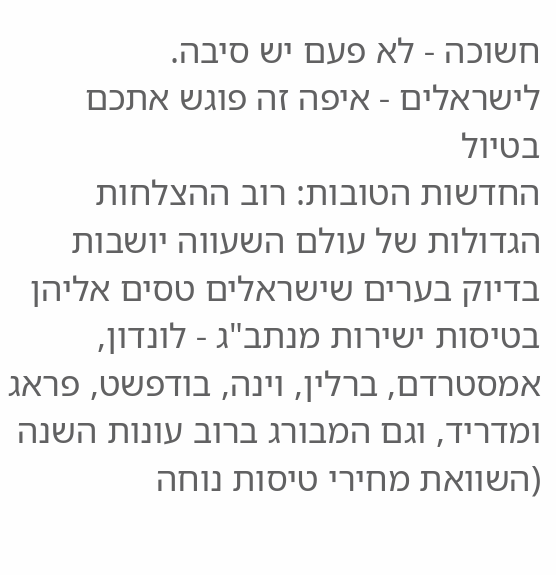חשוכה - לא פעם יש סיבה.
לישראלים - איפה זה פוגש אתכם בטיול
החדשות הטובות: רוב ההצלחות הגדולות של עולם השעווה יושבות בדיוק בערים שישראלים טסים אליהן בטיסות ישירות מנתב"ג - לונדון, אמסטרדם, ברלין, וינה, בודפשט, פראג ומדריד, וגם המבורג ברוב עונות השנה (השוואת מחירי טיסות נוחה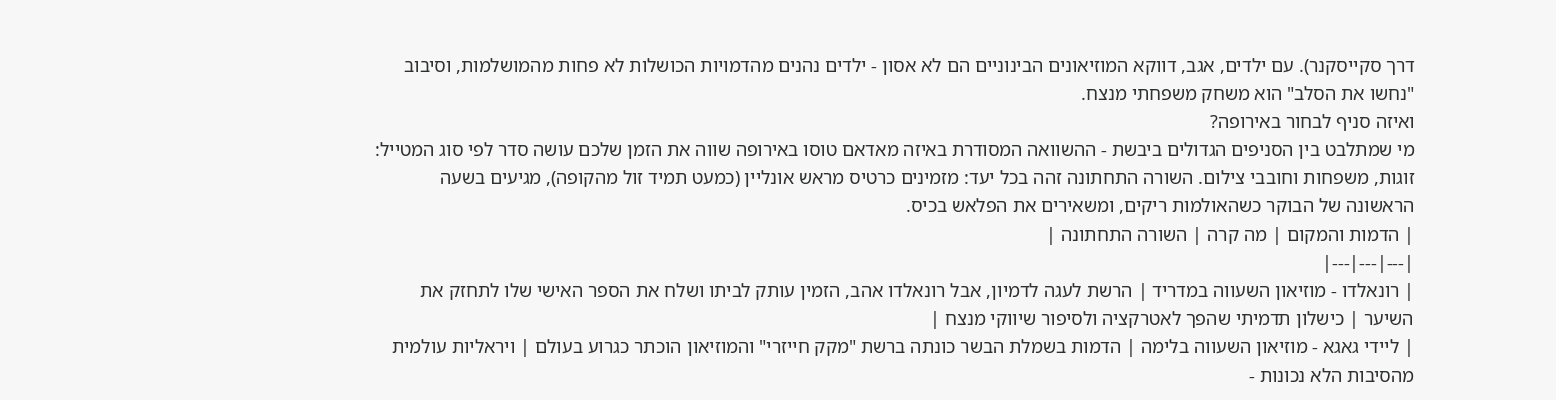דרך סקייסקנר). עם ילדים, אגב, דווקא המוזיאונים הבינוניים הם לא אסון - ילדים נהנים מהדמויות הכושלות לא פחות מהמושלמות, וסיבוב "נחשו את הסלב" הוא משחק משפחתי מנצח.
ואיזה סניף לבחור באירופה?
מי שמתלבט בין הסניפים הגדולים ביבשת - ההשוואה המסודרת באיזה מאדאם טוסו באירופה שווה את הזמן שלכם עושה סדר לפי סוג המטייל: זוגות, משפחות וחובבי צילום. השורה התחתונה זהה בכל יעד: מזמינים כרטיס מראש אונליין (כמעט תמיד זול מהקופה), מגיעים בשעה הראשונה של הבוקר כשהאולמות ריקים, ומשאירים את הפלאש בכיס.
| הדמות והמקום | מה קרה | השורה התחתונה |
|---|---|---|
| רונאלדו - מוזיאון השעווה במדריד | הרשת לעגה לדמיון, אבל רונאלדו אהב, הזמין עותק לביתו ושלח את הספר האישי שלו לתחזק את השיער | כישלון תדמיתי שהפך לאטרקציה ולסיפור שיווקי מנצח |
| ליידי גאגא - מוזיאון השעווה בלימה | הדמות בשמלת הבשר כונתה ברשת "מקק חייזרי" והמוזיאון הוכתר כגרוע בעולם | ויראליות עולמית מהסיבות הלא נכונות -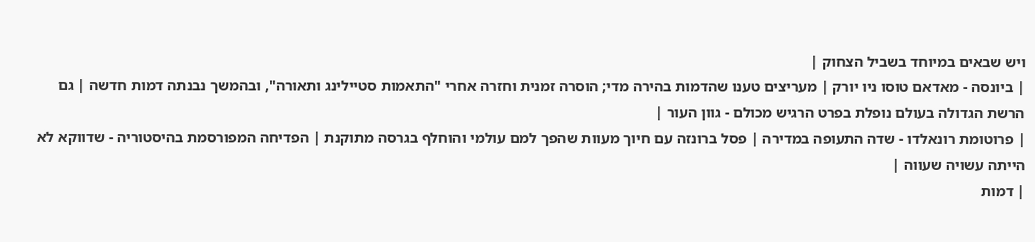ויש שבאים במיוחד בשביל הצחוק |
| ביונסה - מאדאם טוסו ניו יורק | מעריצים טענו שהדמות בהירה מדי; הוסרה זמנית וחזרה אחרי "התאמות סטיילינג ותאורה", ובהמשך נבנתה דמות חדשה | גם הרשת הגדולה בעולם נופלת בפרט הרגיש מכולם - גוון העור |
| פרוטומת רונאלדו - שדה התעופה במדירה | פסל ברונזה עם חיוך מעוות שהפך למם עולמי והוחלף בגרסה מתוקנת | הפדיחה המפורסמת בהיסטוריה - שדווקא לא הייתה עשויה שעווה |
| דמות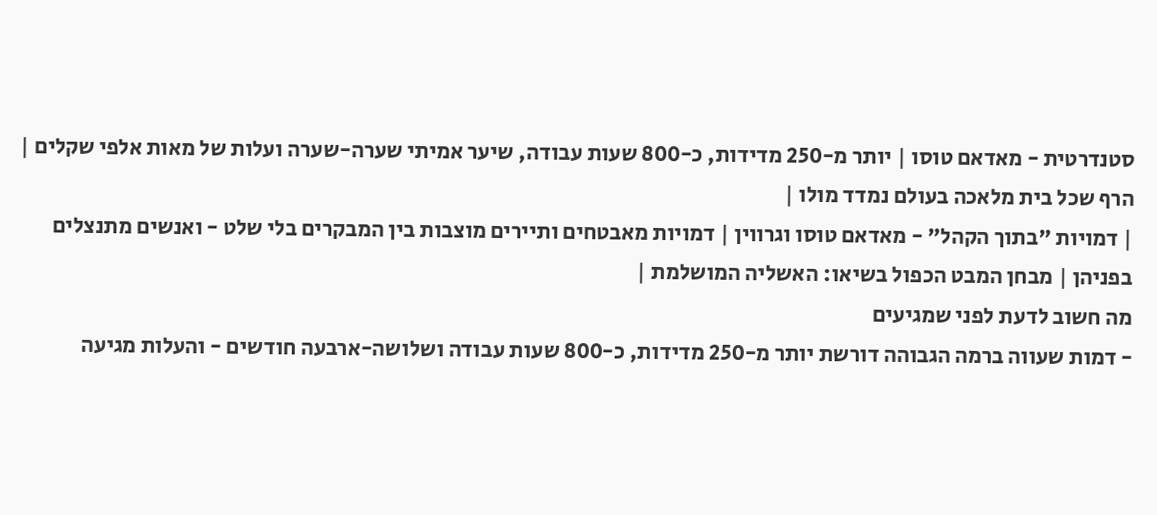סטנדרטית - מאדאם טוסו | יותר מ-250 מדידות, כ-800 שעות עבודה, שיער אמיתי שערה-שערה ועלות של מאות אלפי שקלים | הרף שכל בית מלאכה בעולם נמדד מולו |
| דמויות "בתוך הקהל" - מאדאם טוסו וגרווין | דמויות מאבטחים ותיירים מוצבות בין המבקרים בלי שלט - ואנשים מתנצלים בפניהן | מבחן המבט הכפול בשיאו: האשליה המושלמת |
מה חשוב לדעת לפני שמגיעים
- דמות שעווה ברמה הגבוהה דורשת יותר מ-250 מדידות, כ-800 שעות עבודה ושלושה-ארבעה חודשים - והעלות מגיעה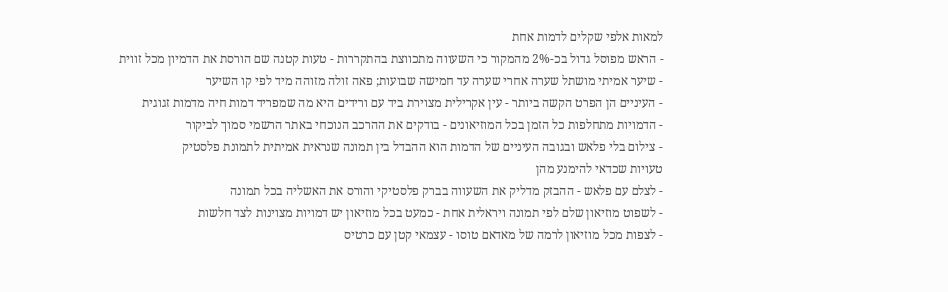למאות אלפי שקלים לדמות אחת
- הראש מפוסל גדול בכ-2% מהמקור כי השעווה מתכווצת בהתקררות - טעות קטנה שם הורסת את הדמיון מכל זווית
- שיער אמיתי מושתל שערה אחרי שערה עד חמישה שבועות; פאה זולה מזוהה מיד לפי קו השיער
- העיניים הן הפרט הקשה ביותר - עין אקרילית מצוירת ביד עם ורידים היא מה שמפריד דמות חיה מדמות זגוגית
- הדמויות מתחלפות כל הזמן בכל המוזיאונים - בודקים את ההרכב הנוכחי באתר הרשמי סמוך לביקור
- צילום בלי פלאש ובגובה העיניים של הדמות הוא ההבדל בין תמונה שנראית אמיתית לתמונת פלסטיק
טעויות שכדאי להימנע מהן
- לצלם עם פלאש - ההבזק מדליק את השעווה בברק פלסטיקי והורס את האשליה בכל תמונה
- לשפוט מוזיאון שלם לפי תמונה ויראלית אחת - כמעט בכל מוזיאון יש דמויות מצוינות לצד חלשות
- לצפות מכל מוזיאון לרמה של מאדאם טוסו - עצמאי קטן עם כרטיס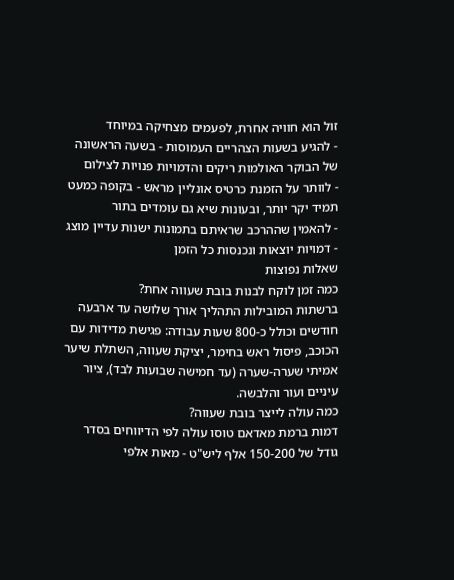זול הוא חוויה אחרת, לפעמים מצחיקה במיוחד
- להגיע בשעות הצהריים העמוסות - בשעה הראשונה של הבוקר האולמות ריקים והדמויות פנויות לצילום
- לוותר על הזמנת כרטיס אונליין מראש - בקופה כמעט תמיד יקר יותר, ובעונות שיא גם עומדים בתור
- להאמין שההרכב שראיתם בתמונות ישנות עדיין מוצג - דמויות יוצאות ונכנסות כל הזמן
שאלות נפוצות
כמה זמן לוקח לבנות בובת שעווה אחת?
ברשתות המובילות התהליך אורך שלושה עד ארבעה חודשים וכולל כ-800 שעות עבודה: פגישת מדידות עם הכוכב, פיסול ראש בחימר, יציקת שעווה, השתלת שיער אמיתי שערה-שערה (עד חמישה שבועות לבד), ציור עיניים ועור והלבשה.
כמה עולה לייצר בובת שעווה?
דמות ברמת מאדאם טוסו עולה לפי הדיווחים בסדר גודל של 150-200 אלף ליש"ט - מאות אלפי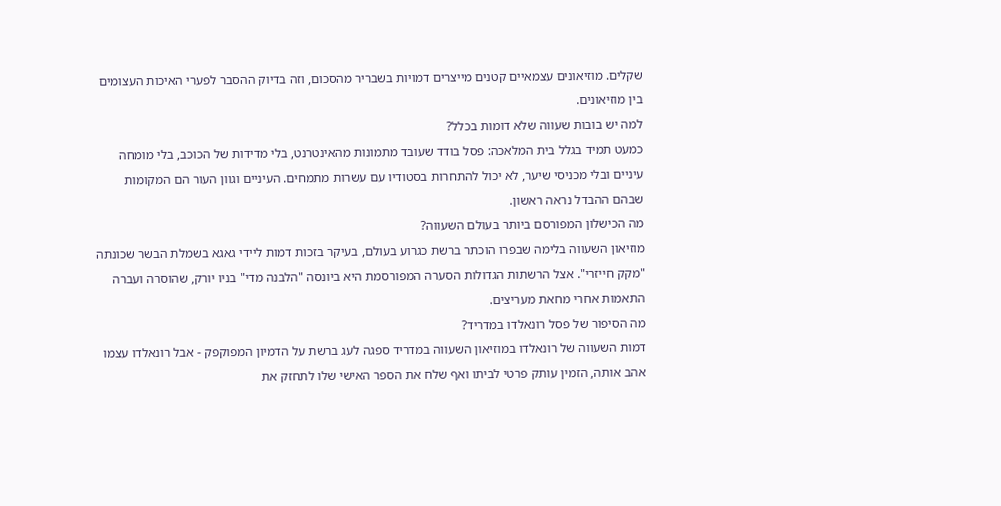שקלים. מוזיאונים עצמאיים קטנים מייצרים דמויות בשבריר מהסכום, וזה בדיוק ההסבר לפערי האיכות העצומים בין מוזיאונים.
למה יש בובות שעווה שלא דומות בכלל?
כמעט תמיד בגלל בית המלאכה: פסל בודד שעובד מתמונות מהאינטרנט, בלי מדידות של הכוכב, בלי מומחה עיניים ובלי מכניסי שיער, לא יכול להתחרות בסטודיו עם עשרות מתמחים. העיניים וגוון העור הם המקומות שבהם ההבדל נראה ראשון.
מה הכישלון המפורסם ביותר בעולם השעווה?
מוזיאון השעווה בלימה שבפרו הוכתר ברשת כגרוע בעולם, בעיקר בזכות דמות ליידי גאגא בשמלת הבשר שכונתה "מקק חייזרי". אצל הרשתות הגדולות הסערה המפורסמת היא ביונסה "הלבנה מדי" בניו יורק, שהוסרה ועברה התאמות אחרי מחאת מעריצים.
מה הסיפור של פסל רונאלדו במדריד?
דמות השעווה של רונאלדו במוזיאון השעווה במדריד ספגה לעג ברשת על הדמיון המפוקפק - אבל רונאלדו עצמו אהב אותה, הזמין עותק פרטי לביתו ואף שלח את הספר האישי שלו לתחזק את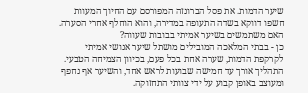שיער הדמות. את פסל הברונזה המפורסם עם החיוך המעוות חשפו דווקא בשדה התעופה במדירה, והוא הוחלף אחרי הסערה.
האם משתמשים בשיער אמיתי בבובות שעווה?
כן - בבתי המלאכה המובילים מושתל שיער אנושי אמיתי לקרקפת הדמות, שערה אחת בכל פעם, בכיוון הצמיחה הטבעי. התהליך אורך עד חמישה שבועות לראש אחד, והשיער אף נחפף ומעוצב באופן קבוע על ידי צוותי התחזוקה.